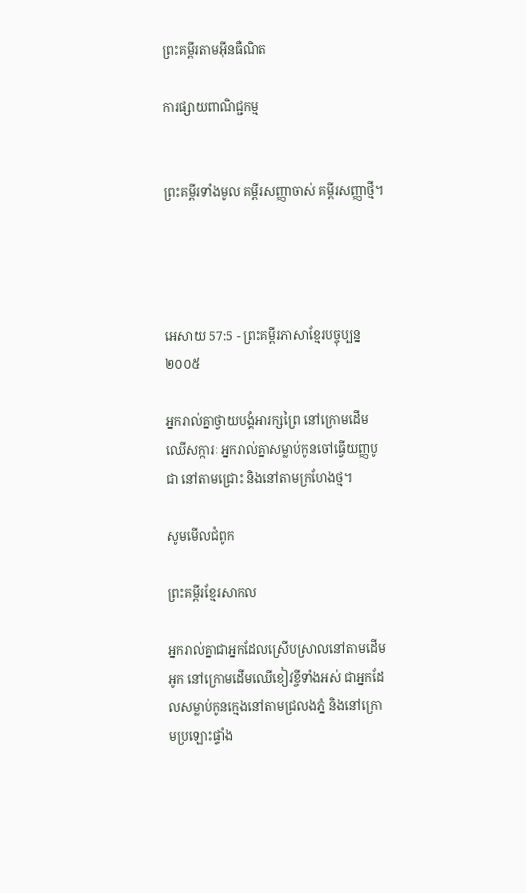ព្រះគម្ពីរតាមអ៊ីនធឺណិត

ការផ្សាយពាណិជ្ជកម្ម


ព្រះគម្ពីរទាំងមូល គម្ពីរសញ្ញាចាស់ គម្ពីរសញ្ញាថ្មី។




អេសាយ 57:5 - ព្រះគម្ពីរភាសាខ្មែរបច្ចុប្បន្ន ២០០៥

អ្នករាល់គ្នាថ្វាយ‌បង្គំអារក្សព្រៃ នៅក្រោមដើមឈើសក្ការៈ អ្នករាល់គ្នាសម្លាប់កូនចៅធ្វើយញ្ញ‌បូជា នៅតាមជ្រោះ និងនៅតាមក្រហែងថ្ម។

សូមមើលជំពូក

ព្រះគម្ពីរខ្មែរសាកល

អ្នករាល់គ្នាជាអ្នកដែលស្រើបស្រាលនៅតាមដើមអូក នៅក្រោមដើមឈើខៀវខ្ចីទាំងអស់ ជាអ្នកដែលសម្លាប់កូនក្មេងនៅតាមជ្រលងភ្នំ និងនៅក្រោមប្រឡោះផ្ទាំង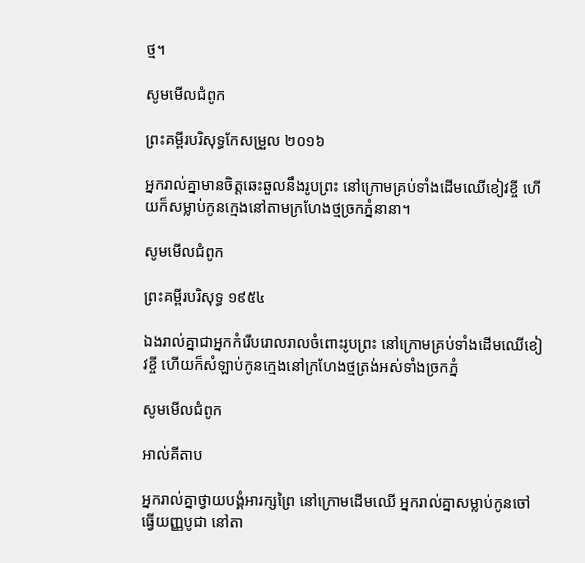ថ្ម។

សូមមើលជំពូក

ព្រះគម្ពីរបរិសុទ្ធកែសម្រួល ២០១៦

អ្នករាល់គ្នាមានចិត្តឆេះឆួលនឹងរូបព្រះ នៅក្រោមគ្រប់ទាំងដើមឈើខៀវខ្ចី ហើយក៏សម្លាប់កូនក្មេងនៅតាមក្រហែងថ្មច្រកភ្នំនានា។

សូមមើលជំពូក

ព្រះគម្ពីរបរិសុទ្ធ ១៩៥៤

ឯងរាល់គ្នាជាអ្នកកំរើបរោល‌រាលចំពោះរូបព្រះ នៅក្រោមគ្រប់ទាំងដើមឈើខៀវខ្ចី ហើយក៏សំឡាប់កូនក្មេងនៅក្រហែងថ្មត្រង់អស់ទាំងច្រកភ្នំ

សូមមើលជំពូក

អាល់គីតាប

អ្នករាល់គ្នាថ្វាយ‌បង្គំអារក្សព្រៃ នៅក្រោមដើមឈើ អ្នករាល់គ្នាសម្លាប់កូនចៅធ្វើយញ្ញ‌បូជា នៅតា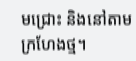មជ្រោះ និងនៅតាមក្រហែងថ្ម។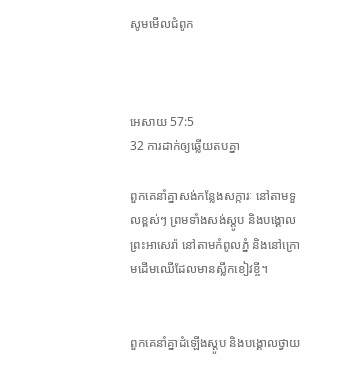សូមមើលជំពូក



អេសាយ 57:5
32 ការដាក់ឲ្យឆ្លើយតបគ្នា

ពួកគេនាំគ្នាសង់កន្លែងសក្ការៈ នៅតាមទួលខ្ពស់ៗ ព្រមទាំងសង់ស្តូប និងបង្គោលព្រះអា‌សេ‌រ៉ា នៅតាមកំពូលភ្នំ និងនៅក្រោមដើមឈើដែលមានស្លឹកខៀវខ្ចី។


ពួកគេនាំគ្នាដំឡើងស្តូប និងបង្គោលថ្វាយ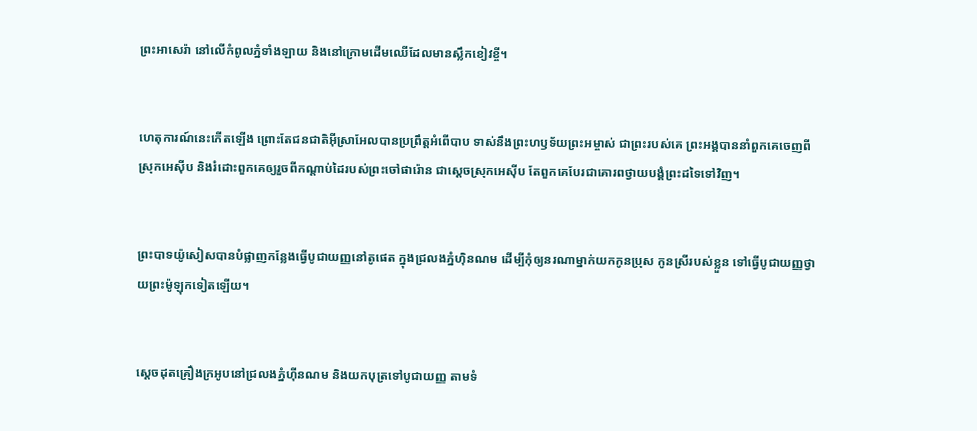ព្រះអាសេ‌រ៉ា នៅលើកំពូលភ្នំទាំង‌ឡាយ និងនៅក្រោមដើមឈើដែលមានស្លឹកខៀវខ្ចី។


ហេតុ‌ការណ៍នេះកើតឡើង ព្រោះតែជន‌ជាតិអ៊ីស្រា‌អែលបានប្រព្រឹត្តអំពើបាប ទាស់នឹងព្រះ‌ហឫទ័យព្រះ‌អម្ចាស់ ជាព្រះរបស់គេ ព្រះអង្គបាននាំពួកគេចេញពីស្រុកអេស៊ីប និងរំដោះពួកគេឲ្យរួចពីកណ្ដាប់ដៃរបស់ព្រះ‌ចៅផារ៉ោន ជាស្ដេចស្រុកអេស៊ីប តែពួកគេបែរជាគោរពថ្វាយ‌បង្គំព្រះដទៃទៅវិញ។


ព្រះ‌បាទយ៉ូសៀសបានបំផ្លាញកន្លែងធ្វើបូជាយញ្ញនៅតូផេត ក្នុងជ្រលងភ្នំហ៊ិន‌ណម ដើម្បីកុំឲ្យនរណាម្នាក់យកកូនប្រុស កូនស្រីរបស់ខ្លួន ទៅធ្វើបូជាយញ្ញថ្វាយព្រះម៉ូឡុកទៀតឡើយ។


ស្ដេចដុតគ្រឿងក្រអូបនៅជ្រលងភ្នំហ៊ីន‌ណម និងយកបុត្រទៅបូជា‌យញ្ញ តាមទំ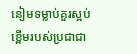នៀម‌ទម្លាប់គួរស្អប់ខ្ពើមរបស់ប្រជា‌ជា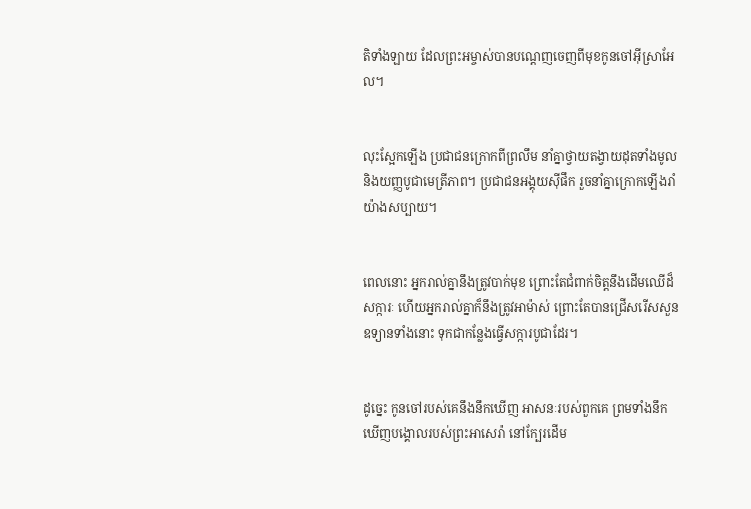តិទាំង‌ឡាយ ដែលព្រះ‌អម្ចាស់បានបណ្ដេញចេញពីមុខកូនចៅអ៊ីស្រា‌អែល។


លុះស្អែកឡើង ប្រជា‌ជនក្រោកពីព្រលឹម នាំគ្នាថ្វាយតង្វាយដុតទាំងមូល និងយញ្ញ‌បូជាមេត្រី‌ភាព។ ប្រជា‌ជនអង្គុយស៊ីផឹក រួចនាំគ្នាក្រោកឡើងរាំយ៉ាងសប្បាយ។


ពេលនោះ អ្នករាល់គ្នានឹងត្រូវបាក់មុខ ព្រោះតែជំពាក់ចិត្តនឹងដើមឈើដ៏សក្ការៈ ហើយអ្នករាល់គ្នាក៏នឹងត្រូវអាម៉ាស់ ព្រោះតែបានជ្រើសរើសសួនឧទ្យានទាំងនោះ ទុកជាកន្លែងធ្វើសក្ការ‌បូជាដែរ។


ដូច្នេះ កូនចៅរបស់គេនឹងនឹកឃើញ អាសនៈរបស់ពួកគេ ព្រមទាំងនឹកឃើញបង្គោលរបស់ព្រះ‌អាសេ‌រ៉ា នៅក្បែរដើម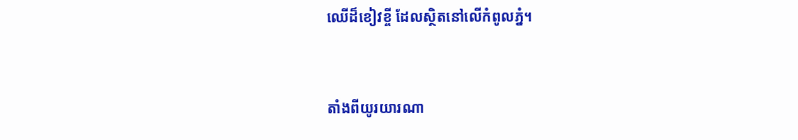ឈើដ៏ខៀវខ្ចី ដែលស្ថិតនៅលើកំពូលភ្នំ។


តាំងពីយូរ‌យារណា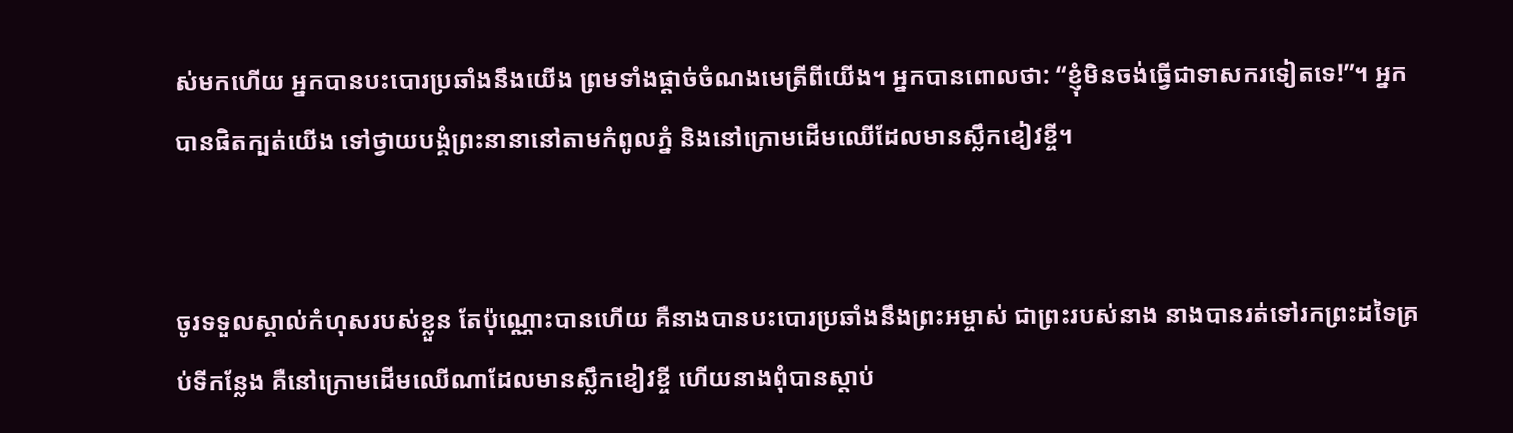ស់មកហើយ អ្នកបានបះ‌បោរប្រឆាំងនឹងយើង ព្រមទាំងផ្ដាច់ចំណងមេត្រីពីយើង។ អ្នកបានពោលថា: “ខ្ញុំមិនចង់ធ្វើជាទាសករទៀតទេ!”។ អ្នកបានផិតក្បត់យើង ទៅថ្វាយ‌បង្គំព្រះនានានៅតាមកំពូលភ្នំ និងនៅក្រោមដើមឈើដែលមានស្លឹកខៀវខ្ចី។


ចូរទទួលស្គាល់កំហុសរបស់ខ្លួន តែប៉ុណ្ណោះបានហើយ គឺនាងបានបះ‌បោរប្រឆាំងនឹងព្រះ‌អម្ចាស់ ជាព្រះរបស់នាង នាងបានរត់ទៅរកព្រះដទៃគ្រប់ទីកន្លែង គឺនៅក្រោមដើមឈើណាដែលមានស្លឹកខៀវខ្ចី ហើយនាងពុំបានស្ដាប់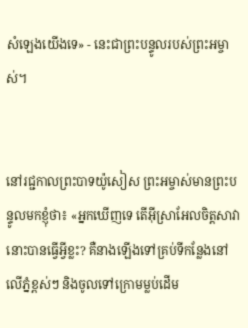សំឡេងយើងទេ» - នេះជាព្រះ‌បន្ទូលរបស់ព្រះ‌អម្ចាស់។


នៅរជ្ជកាលព្រះ‌បាទយ៉ូសៀស ព្រះ‌អម្ចាស់មានព្រះ‌បន្ទូលមកខ្ញុំថា៖ «អ្នកឃើញទេ តើអ៊ីស្រា‌អែលចិត្តសាវានោះបានធ្វើអ្វីខ្លះ? គឺនាងឡើងទៅគ្រប់ទីកន្លែងនៅលើភ្នំខ្ពស់ៗ និងចូលទៅក្រោមម្លប់ដើម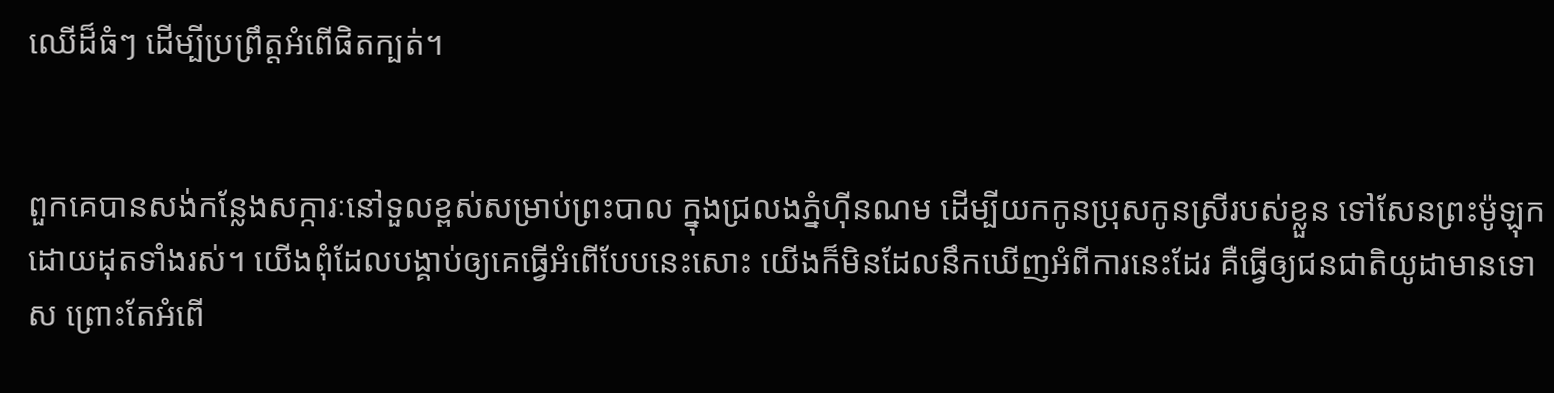ឈើដ៏ធំៗ ដើម្បីប្រព្រឹត្តអំពើផិតក្បត់។


ពួកគេបានសង់កន្លែងសក្ការៈនៅទួលខ្ពស់សម្រាប់ព្រះបាល ក្នុងជ្រលងភ្នំហ៊ីន‌ណម ដើម្បីយកកូនប្រុសកូនស្រីរបស់ខ្លួន ទៅសែនព្រះម៉ូឡុក ដោយដុតទាំងរស់។ យើងពុំដែលបង្គាប់ឲ្យគេធ្វើអំពើបែបនេះសោះ យើងក៏មិនដែលនឹកឃើញអំពីការនេះដែរ គឺធ្វើឲ្យជន‌ជាតិយូដាមានទោស ព្រោះតែអំពើ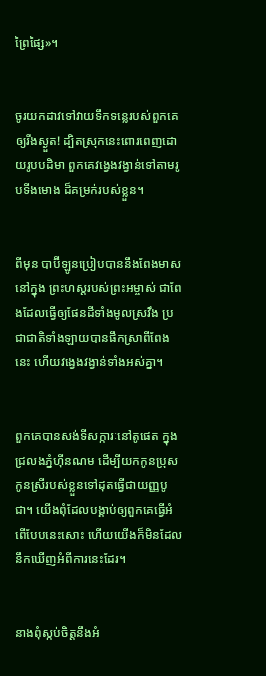ព្រៃ‌ផ្សៃ»។


ចូរយកដាវទៅវាយទឹកទន្លេរបស់ពួកគេ ឲ្យរីងស្ងួត! ដ្បិតស្រុកនេះពោរ‌ពេញដោយរូបបដិមា ពួកគេវង្វេង‌វង្វាន់ទៅតាមរូបទីង‌មោង ដ៏គម្រក់របស់ខ្លួន។


ពីមុន បាប៊ី‌ឡូនប្រៀបបាននឹងពែងមាសនៅក្នុង ព្រះ‌ហស្ដរបស់ព្រះ‌អម្ចាស់ ជាពែងដែលធ្វើឲ្យផែនដីទាំងមូលស្រវឹង ប្រជា‌ជាតិទាំង‌ឡាយបានផឹកស្រាពីពែងនេះ ហើយវង្វេងវង្វាន់ទាំងអស់គ្នា។


ពួកគេបានសង់ទីសក្ការៈនៅតូផេត ក្នុងជ្រលងភ្នំហ៊ីន‌ណម ដើម្បីយកកូនប្រុសកូនស្រីរបស់ខ្លួនទៅដុតធ្វើជាយញ្ញ‌បូជា។ យើងពុំដែលបង្គាប់ឲ្យពួកគេធ្វើអំពើបែបនេះសោះ ហើយយើងក៏មិនដែលនឹកឃើញអំពីការនេះដែរ។


នាងពុំស្កប់ចិត្តនឹងអំ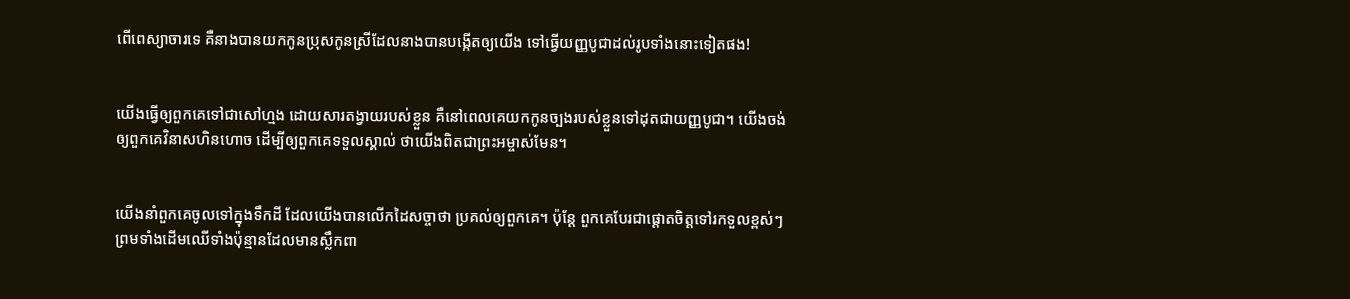ពើពេស្យា‌ចារទេ គឺនាងបានយកកូនប្រុសកូនស្រីដែលនាងបានបង្កើតឲ្យយើង ទៅធ្វើយញ្ញ‌បូជាដល់រូបទាំងនោះទៀតផង!


យើងធ្វើឲ្យពួកគេទៅជាសៅហ្មង ដោយ‌សារតង្វាយរបស់ខ្លួន គឺនៅពេលគេយកកូនច្បងរបស់ខ្លួនទៅដុតជាយញ្ញ‌បូជា។ យើងចង់ឲ្យពួកគេវិនាសហិន‌ហោច ដើម្បីឲ្យពួកគេទទួលស្គាល់ ថាយើងពិតជាព្រះ‌អម្ចាស់មែន។


យើងនាំពួកគេចូលទៅក្នុងទឹកដី ដែលយើងបានលើកដៃសច្ចាថា ប្រគល់ឲ្យពួកគេ។ ប៉ុន្តែ ពួកគេបែរជាផ្ដោតចិត្តទៅរកទួលខ្ពស់ៗ ព្រមទាំងដើមឈើទាំងប៉ុន្មានដែលមានស្លឹកពា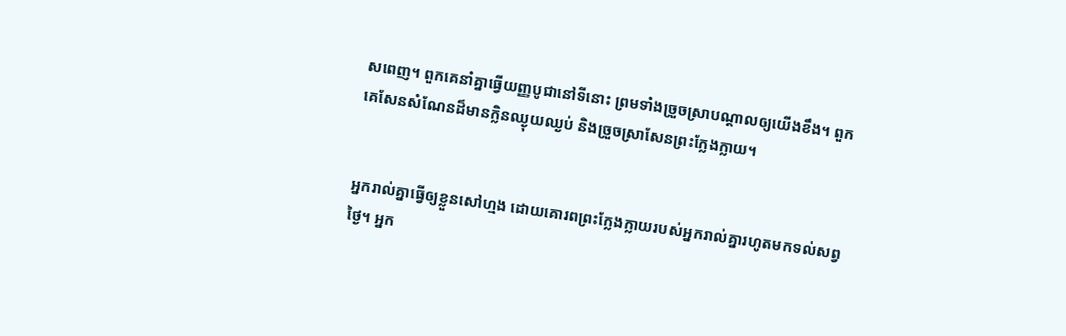ស‌ពេញ។ ពួកគេនាំគ្នាធ្វើយញ្ញ‌បូជានៅទីនោះ ព្រមទាំងច្រួច‌ស្រាបណ្ដាលឲ្យយើងខឹង។ ពួកគេសែនសំណែនដ៏មានក្លិនឈ្ងុយ‌ឈ្ងប់ និងច្រួច‌ស្រាសែនព្រះក្លែង‌ក្លាយ។


អ្នករាល់គ្នាធ្វើឲ្យខ្លួនសៅហ្មង ដោយគោរពព្រះក្លែង‌ក្លាយរបស់អ្នករាល់គ្នារហូតមកទល់សព្វថ្ងៃ។ អ្នក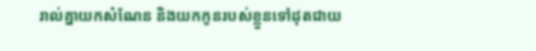រាល់គ្នាយកសំណែន និងយកកូនរបស់ខ្លួនទៅដុតជាយ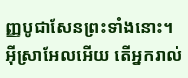ញ្ញ‌បូជាសែនព្រះទាំងនោះ។ អ៊ីស្រា‌អែលអើយ តើអ្នករាល់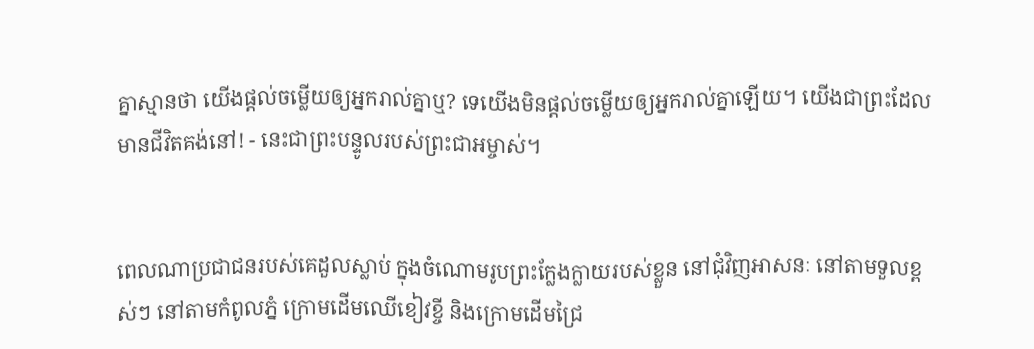គ្នាស្មានថា យើងផ្ដល់ចម្លើយឲ្យអ្នករាល់គ្នាឬ? ទេយើងមិនផ្ដល់ចម្លើយឲ្យអ្នករាល់គ្នាឡើយ។ យើងជាព្រះដែលមានជីវិតគង់នៅ! - នេះជាព្រះ‌បន្ទូលរបស់ព្រះ‌ជា‌អម្ចាស់។


ពេលណាប្រជា‌ជនរបស់គេដួលស្លាប់ ក្នុងចំណោមរូបព្រះក្លែង‌ក្លាយរបស់ខ្លួន នៅជុំ‌វិញអាសនៈ នៅតាមទួលខ្ពស់ៗ នៅតាមកំពូលភ្នំ ក្រោមដើមឈើខៀវខ្ចី និងក្រោមដើមជ្រៃ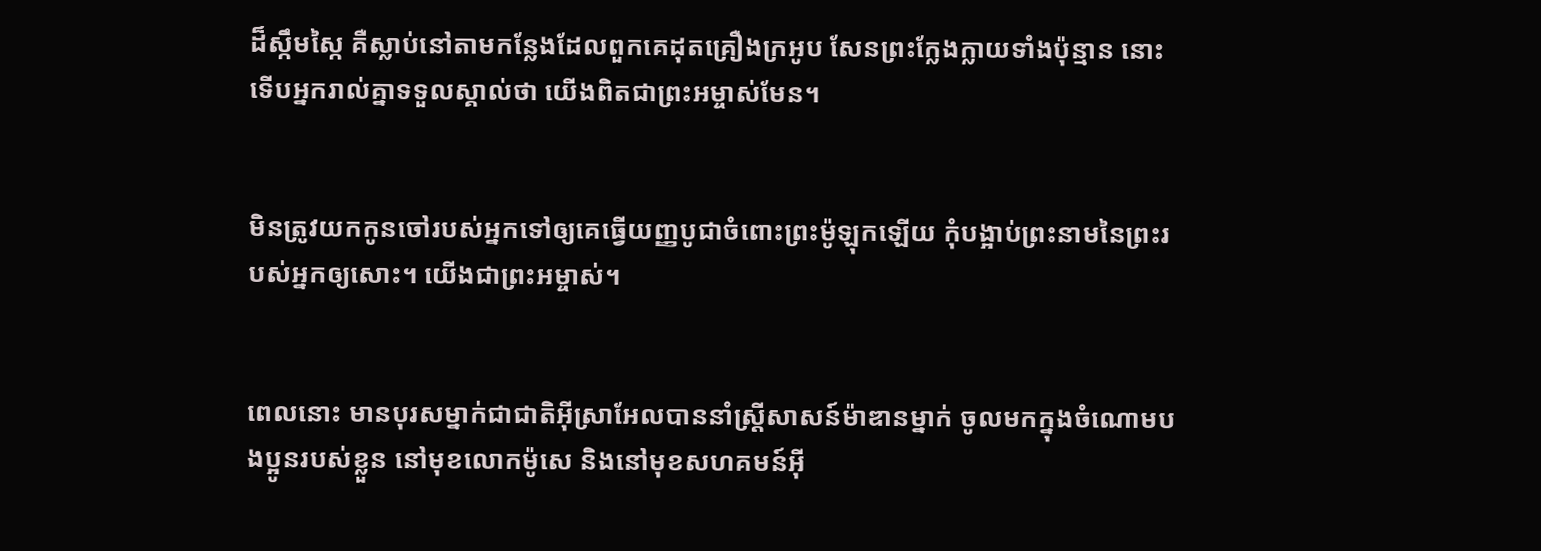ដ៏ស្កឹម‌ស្កៃ គឺស្លាប់នៅតាមកន្លែងដែលពួកគេដុតគ្រឿងក្រអូប សែនព្រះក្លែង‌ក្លាយទាំងប៉ុន្មាន នោះទើបអ្នករាល់គ្នាទទួលស្គាល់ថា យើងពិតជាព្រះ‌អម្ចាស់មែន។


មិនត្រូវយកកូនចៅរបស់អ្នកទៅឲ្យគេធ្វើយញ្ញ‌បូជាចំពោះព្រះម៉ូឡុកឡើយ កុំបង្អាប់ព្រះ‌នាមនៃព្រះរបស់អ្នកឲ្យសោះ។ យើងជាព្រះ‌អម្ចាស់។


ពេលនោះ មានបុរសម្នាក់ជាជាតិអ៊ីស្រា‌អែលបាននាំស្ត្រីសាសន៍ម៉ាឌានម្នាក់ ចូលមកក្នុងចំណោមបងប្អូនរបស់ខ្លួន នៅមុខលោកម៉ូសេ និងនៅមុខសហគមន៍អ៊ី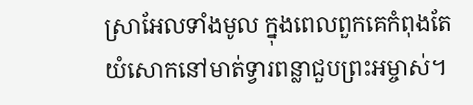ស្រា‌អែលទាំងមូល ក្នុងពេលពួកគេកំពុងតែយំសោកនៅមាត់ទ្វារពន្លាជួបព្រះ‌អម្ចាស់។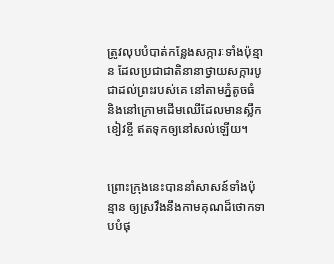ត្រូវលុបបំបាត់កន្លែងសក្ការៈទាំងប៉ុន្មាន ដែលប្រជា‌ជាតិនានាថ្វាយសក្ការ‌បូជាដល់ព្រះរបស់គេ នៅតាមភ្នំតូចធំ និងនៅក្រោមដើមឈើដែលមានស្លឹកខៀវខ្ចី ឥតទុកឲ្យនៅសល់ឡើយ។


ព្រោះក្រុងនេះបាននាំសាសន៍ទាំងប៉ុន្មាន ឲ្យស្រវឹងនឹងកាម‌គុណដ៏ថោកទាបបំផុ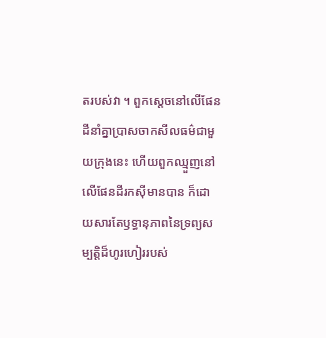តរបស់វា ។ ពួកស្ដេចនៅលើផែនដីនាំគ្នាប្រាស‌ចាកសីលធម៌ជាមួយក្រុងនេះ ហើយពួកឈ្មួញនៅលើផែនដីរកស៊ីមានបាន ក៏ដោយ‌សារតែឫទ្ធា‌នុភាពនៃទ្រព្យ‌សម្បត្តិដ៏ហូរ‌ហៀររបស់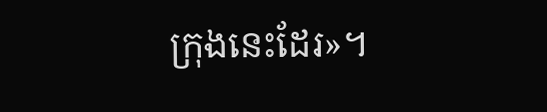ក្រុងនេះដែរ»។